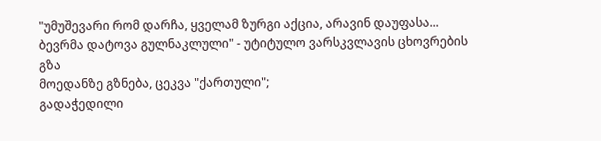"უმუშევარი რომ დარჩა, ყველამ ზურგი აქცია, არავინ დაუფასა... ბევრმა დატოვა გულნაკლული" - უტიტულო ვარსკვლავის ცხოვრების გზა
მოედანზე გზნება, ცეკვა "ქართული";
გადაჭედილი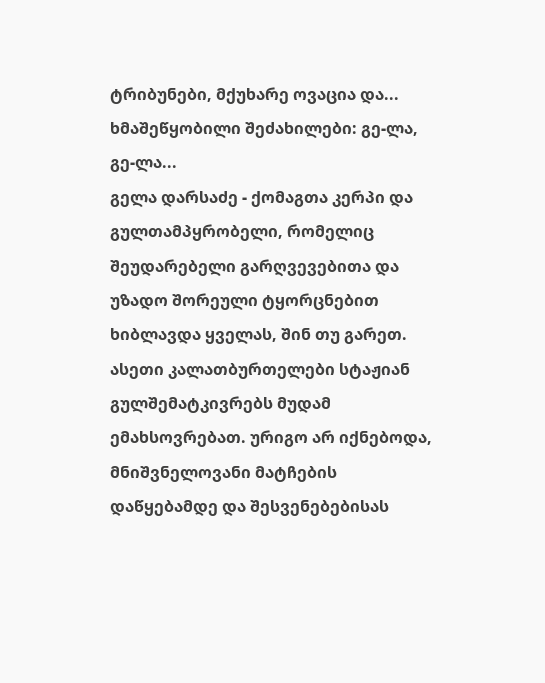ტრიბუნები, მქუხარე ოვაცია და...
ხმაშეწყობილი შეძახილები: გე-ლა, გე-ლა...
გელა დარსაძე - ქომაგთა კერპი და გულთამპყრობელი, რომელიც შეუდარებელი გარღვევებითა და უზადო შორეული ტყორცნებით ხიბლავდა ყველას, შინ თუ გარეთ.
ასეთი კალათბურთელები სტაჟიან გულშემატკივრებს მუდამ ემახსოვრებათ. ურიგო არ იქნებოდა, მნიშვნელოვანი მატჩების დაწყებამდე და შესვენებებისას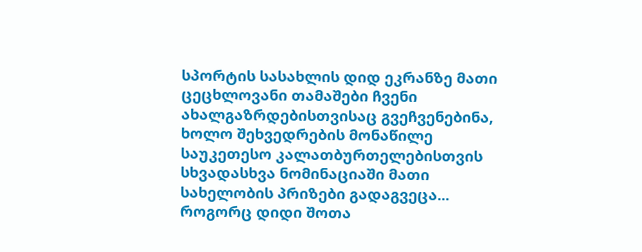სპორტის სასახლის დიდ ეკრანზე მათი ცეცხლოვანი თამაშები ჩვენი ახალგაზრდებისთვისაც გვეჩვენებინა, ხოლო შეხვედრების მონაწილე საუკეთესო კალათბურთელებისთვის სხვადასხვა ნომინაციაში მათი სახელობის პრიზები გადაგვეცა...
როგორც დიდი შოთა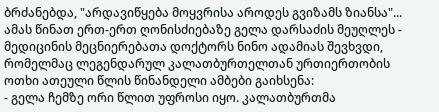ბრძანებდა, "არდავიწყება მოყვრისა აროდეს გვიზამს ზიანსა"...
ამას წინათ ერთ-ერთ ღონისძიებაზე გელა დარსაძის მეუღლეს - მედიცინის მეცნიერებათა დოქტორს ნინო ადამიას შევხვდი, რომელმაც ლეგენდარულ კალათბურთელთან ურთიერთობის ოთხი ათეული წლის წინანდელი ამბები გაიხსენა:
- გელა ჩემზე ორი წლით უფროსი იყო. კალათბურთმა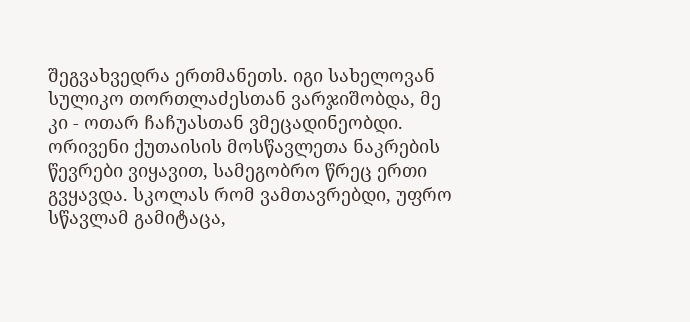შეგვახვედრა ერთმანეთს. იგი სახელოვან სულიკო თორთლაძესთან ვარჯიშობდა, მე კი - ოთარ ჩაჩუასთან ვმეცადინეობდი. ორივენი ქუთაისის მოსწავლეთა ნაკრების წევრები ვიყავით, სამეგობრო წრეც ერთი გვყავდა. სკოლას რომ ვამთავრებდი, უფრო სწავლამ გამიტაცა,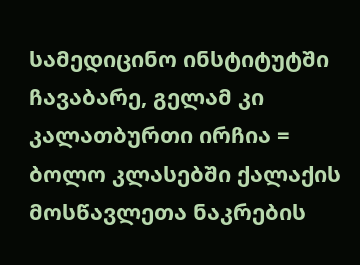სამედიცინო ინსტიტუტში ჩავაბარე, გელამ კი კალათბურთი ირჩია = ბოლო კლასებში ქალაქის მოსწავლეთა ნაკრების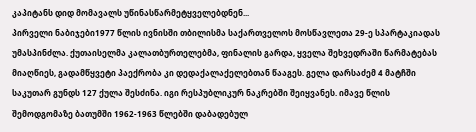კაპიტანს დიდ მომავალს უწინასწარმეტყველებდნენ...
პირველი ნაბიჯები1977 წლის ივნისში თბილისმა საქართველოს მოსწავლეთა 29-ე სპარტაკიადას უმასპინძლა. ქუთაისელმა კალათბურთელებმა, ფინალის გარდა, ყველა შეხვედრაში წარმატებას მიაღწიეს, გადამწყვეტი პაექრობა კი დედაქალაქელებთან წააგეს. გელა დარსაძემ 4 მატჩში საკუთარ გუნდს 127 ქულა შესძინა. იგი რესპუბლიკურ ნაკრებში შეიყვანეს. იმავე წლის შემოდგომაზე ბათუმში 1962-1963 წლებში დაბადებულ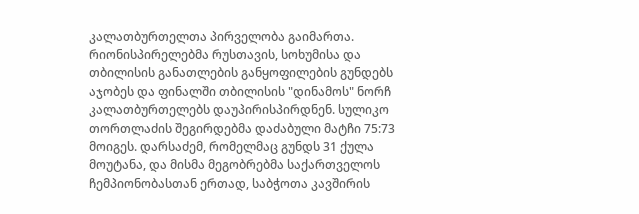კალათბურთელთა პირველობა გაიმართა. რიონისპირელებმა რუსთავის, სოხუმისა და თბილისის განათლების განყოფილების გუნდებს აჯობეს და ფინალში თბილისის "დინამოს" ნორჩ კალათბურთელებს დაუპირისპირდნენ. სულიკო თორთლაძის შეგირდებმა დაძაბული მატჩი 75:73 მოიგეს. დარსაძემ, რომელმაც გუნდს 31 ქულა მოუტანა, და მისმა მეგობრებმა საქართველოს ჩემპიონობასთან ერთად, საბჭოთა კავშირის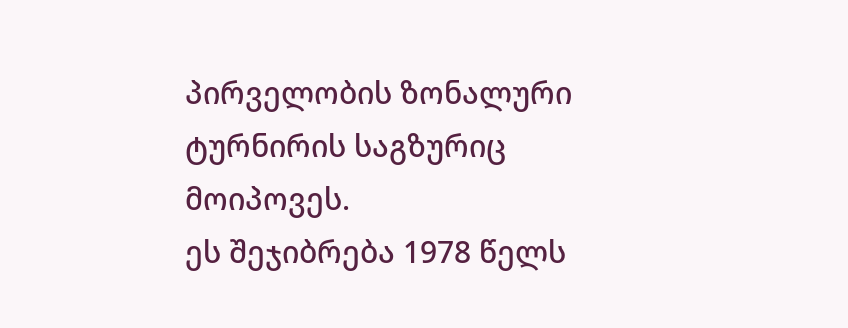პირველობის ზონალური ტურნირის საგზურიც მოიპოვეს.
ეს შეჯიბრება 1978 წელს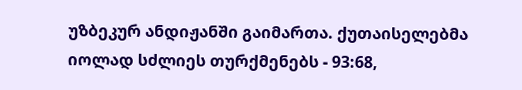უზბეკურ ანდიჟანში გაიმართა. ქუთაისელებმა იოლად სძლიეს თურქმენებს - 93:68,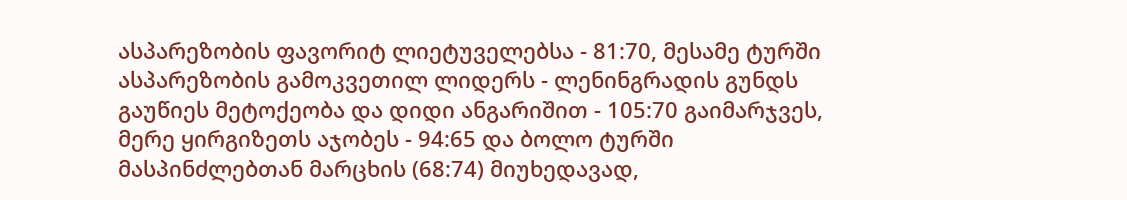ასპარეზობის ფავორიტ ლიეტუველებსა - 81:70, მესამე ტურში ასპარეზობის გამოკვეთილ ლიდერს - ლენინგრადის გუნდს გაუწიეს მეტოქეობა და დიდი ანგარიშით - 105:70 გაიმარჯვეს, მერე ყირგიზეთს აჯობეს - 94:65 და ბოლო ტურში მასპინძლებთან მარცხის (68:74) მიუხედავად,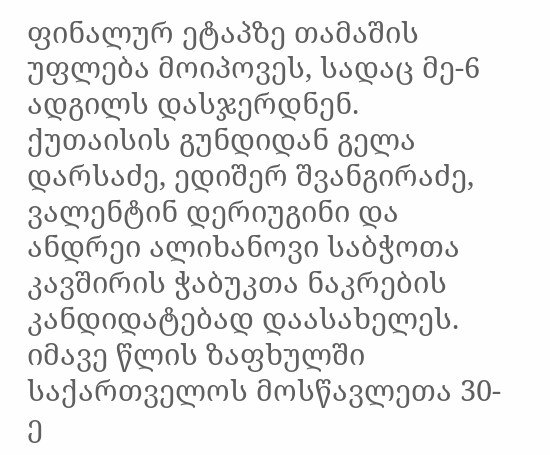ფინალურ ეტაპზე თამაშის უფლება მოიპოვეს, სადაც მე-6 ადგილს დასჯერდნენ.
ქუთაისის გუნდიდან გელა დარსაძე, ედიშერ შვანგირაძე, ვალენტინ დერიუგინი და ანდრეი ალიხანოვი საბჭოთა კავშირის ჭაბუკთა ნაკრების კანდიდატებად დაასახელეს.
იმავე წლის ზაფხულში საქართველოს მოსწავლეთა 30-ე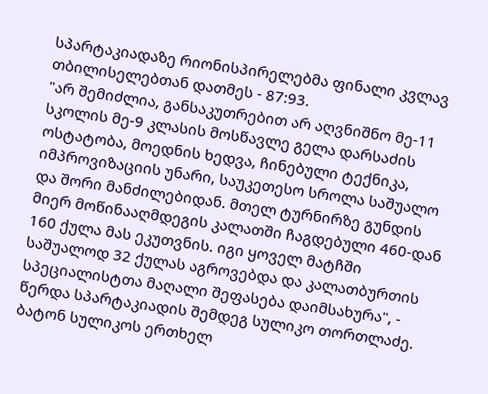სპარტაკიადაზე რიონისპირელებმა ფინალი კვლავ თბილისელებთან დათმეს - 87:93.
"არ შემიძლია, განსაკუთრებით არ აღვნიშნო მე-11 სკოლის მე-9 კლასის მოსწავლე გელა დარსაძის ოსტატობა, მოედნის ხედვა, ჩინებული ტექნიკა, იმპროვიზაციის უნარი, საუკეთესო სროლა საშუალო და შორი მანძილებიდან. მთელ ტურნირზე გუნდის მიერ მოწინააღმდეგის კალათში ჩაგდებული 460-დან 160 ქულა მას ეკუთვნის. იგი ყოველ მატჩში საშუალოდ 32 ქულას აგროვებდა და კალათბურთის სპეციალისტთა მაღალი შეფასება დაიმსახურა", - წერდა სპარტაკიადის შემდეგ სულიკო თორთლაძე.
ბატონ სულიკოს ერთხელ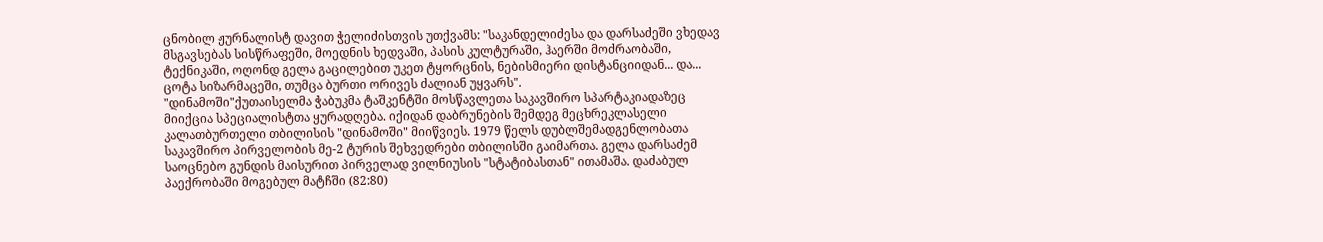ცნობილ ჟურნალისტ დავით ჭელიძისთვის უთქვამს: "საკანდელიძესა და დარსაძეში ვხედავ მსგავსებას სისწრაფეში, მოედნის ხედვაში, პასის კულტურაში, ჰაერში მოძრაობაში, ტექნიკაში, ოღონდ გელა გაცილებით უკეთ ტყორცნის, ნებისმიერი დისტანციიდან... და... ცოტა სიზარმაცეში, თუმცა ბურთი ორივეს ძალიან უყვარს".
"დინამოში"ქუთაისელმა ჭაბუკმა ტაშკენტში მოსწავლეთა საკავშირო სპარტაკიადაზეც მიიქცია სპეციალისტთა ყურადღება. იქიდან დაბრუნების შემდეგ მეცხრეკლასელი კალათბურთელი თბილისის "დინამოში" მიიწვიეს. 1979 წელს დუბლშემადგენლობათა საკავშირო პირველობის მე-2 ტურის შეხვედრები თბილისში გაიმართა. გელა დარსაძემ საოცნებო გუნდის მაისურით პირველად ვილნიუსის "სტატიბასთან" ითამაშა. დაძაბულ პაექრობაში მოგებულ მატჩში (82:80)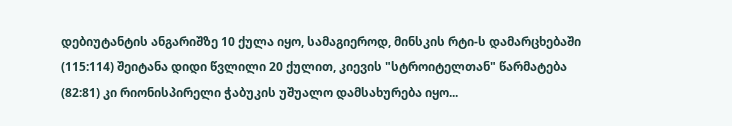დებიუტანტის ანგარიშზე 10 ქულა იყო, სამაგიეროდ, მინსკის რტი-ს დამარცხებაში (115:114) შეიტანა დიდი წვლილი 20 ქულით, კიევის "სტროიტელთან" წარმატება (82:81) კი რიონისპირელი ჭაბუკის უშუალო დამსახურება იყო...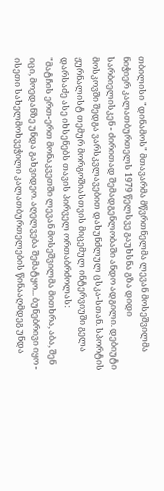თბილისი "დინამოს" მთავარმა მწვრთნელმა ლევან მოსეშვილმა ნიჭიერ კალათბურთელს 1979 წელსვე გაუხსნა გზა დიდი სარბიელისკენ - ძირითად შემადგენლობაში ანდო ადგილი. დებიუტი მოსკოვში შედგა ვარსკვლავებით დახუნძლულ ცსკა-სთან. სპორტის ჟურნალისტ თემურ მორგოშიასთვის მიცემულ ინტერვიუში გელა დარსაძე ასე იხსენებს თავის პირველ ორთაბრძოლას:
"მატჩის ერთ-ერთ მონაკვეთში ლევან მოსეშვილმა მითხრა, აბა, შენ იცი, მოედანზე უნდა გახვიდეო. აღელვება შემატყო... ბუნებრივი იყო - ისეთი სახელმოხვეჭილი კალათბურთელების წინააღმდეგ უნდა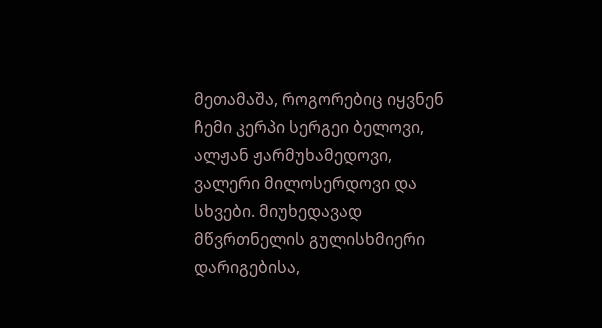მეთამაშა, როგორებიც იყვნენ ჩემი კერპი სერგეი ბელოვი, ალჟან ჟარმუხამედოვი, ვალერი მილოსერდოვი და სხვები. მიუხედავად მწვრთნელის გულისხმიერი დარიგებისა,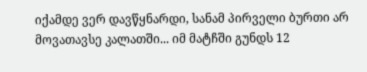იქამდე ვერ დავწყნარდი, სანამ პირველი ბურთი არ მოვათავსე კალათში... იმ მატჩში გუნდს 12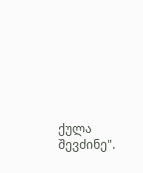ქულა შევძინე".